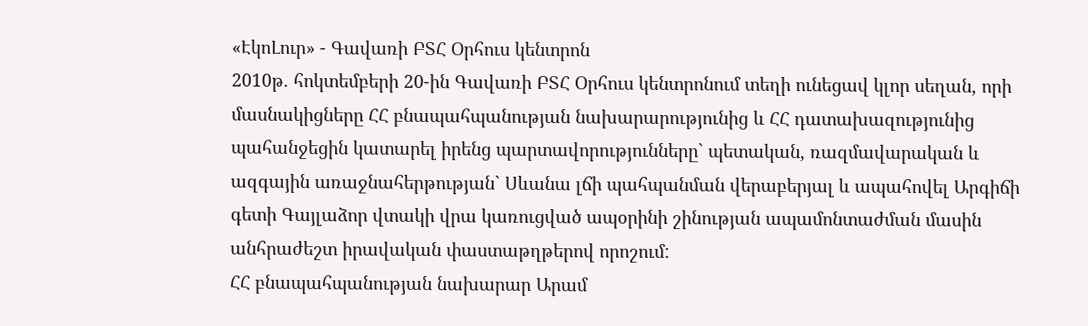«ԷկոԼուր» - Գավառի ԲՏՀ Օրհուս կենտրոն
2010թ. հոկտեմբերի 20-ին Գավառի ԲՏՀ Օրհուս կենտրոնում տեղի ունեցավ կլոր սեղան, որի մասնակիցները ՀՀ բնապահպանության նախարարությունից և ՀՀ դատախազությունից պահանջեցին կատարել իրենց պարտավորությունները` պետական, ռազմավարական և ազգային առաջնահերթության` Սևանա լճի պահպանման վերաբերյալ և ապահովել Արգիճի գետի Գայլաձոր վտակի վրա կառուցված ապօրինի շինության ապամոնտաժման մասին անհրաժեշտ իրավական փաստաթղթերով որոշում:
ՀՀ բնապահպանության նախարար Արամ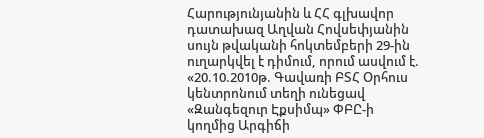Հարությունյանին և ՀՀ գլխավոր դատախազ Աղվան Հովսեփյանին սույն թվականի հոկտեմբերի 29-ին ուղարկվել է դիմում, որում ասվում է.
«20.10.2010թ. Գավառի ԲՏՀ Օրհուս կենտրոնում տեղի ունեցավ «Զանգեզուր Էքսիմպ» ՓԲԸ-ի կողմից Արգիճի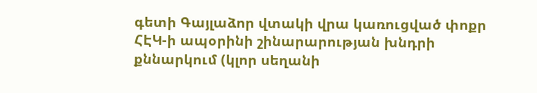գետի Գայլաձոր վտակի վրա կառուցված փոքր ՀԷԿ-ի ապօրինի շինարարության խնդրի քննարկում (կլոր սեղանի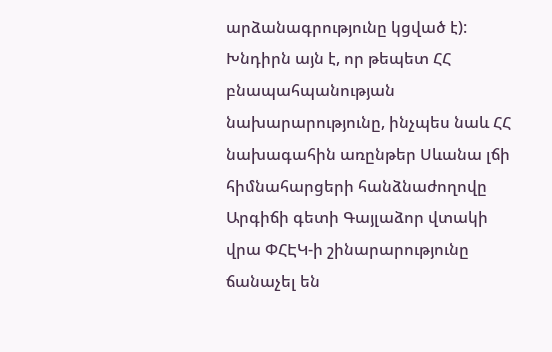արձանագրությունը կցված է):
Խնդիրն այն է, որ թեպետ ՀՀ բնապահպանության նախարարությունը, ինչպես նաև ՀՀ նախագահին առընթեր Սևանա լճի հիմնահարցերի հանձնաժողովը Արգիճի գետի Գայլաձոր վտակի վրա ՓՀԷԿ-ի շինարարությունը ճանաչել են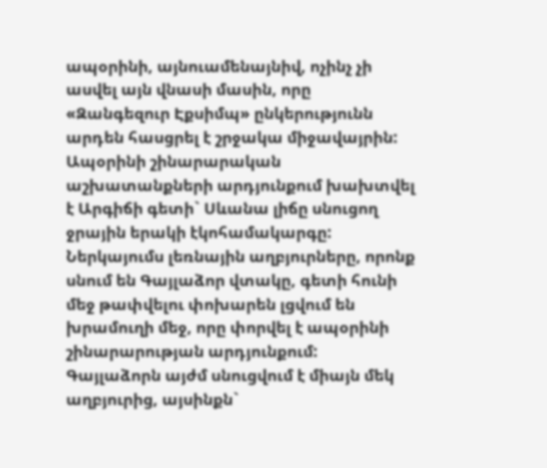ապօրինի, այնուամենայնիվ, ոչինչ չի ասվել այն վնասի մասին, որը «Զանգեզուր Էքսիմպ» ընկերությունն արդեն հասցրել է շրջակա միջավայրին:
Ապօրինի շինարարական աշխատանքների արդյունքում խախտվել է Արգիճի գետի` Սևանա լիճը սնուցող ջրային երակի էկոհամակարգը: Ներկայումս լեռնային աղբյուրները, որոնք սնում են Գայլաձոր վտակը, գետի հունի մեջ թափվելու փոխարեն լցվում են խրամուղի մեջ, որը փորվել է ապօրինի շինարարության արդյունքում:
Գայլաձորն այժմ սնուցվում է միայն մեկ աղբյուրից, այսինքն`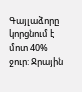Գայլաձորը կորցնում է մոտ 40% ջուր: Ջրային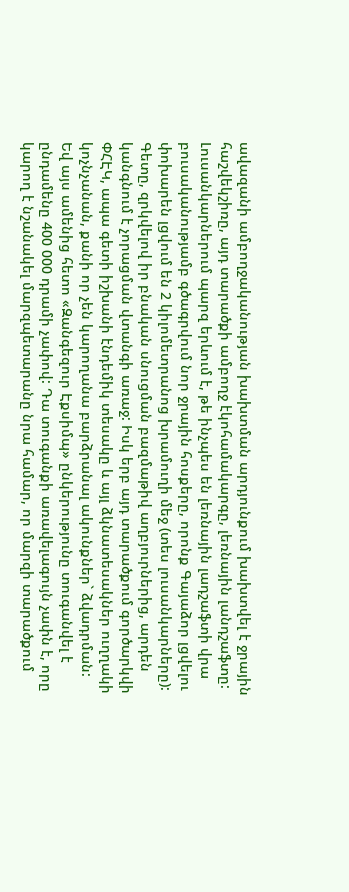ավազանի ամբողջականության խախտման արդյունքում խախտվել է ջրային հաշվեկշիռը, այդ տարածքի ամբողջ էկոհամակարգը, լեռնային լանդշաֆտը: Լուսանկարներում պարզ երևում է, թե ինչպես են լեռնային լադշաֆտի վրա բուսականությամբ գծագրվում նոր ջրային հոսքերը, որոնք Գայաձոր լցվելու փոխարեն լցվում են 2 կիլոմետրանոց խրամուղի մեջ (տես լուսանկարները):
Գետը, զրկվելով իր բնական սնուցման բազմաթիվ աղբյուրներից, արդեն կանգնում է չորացման վտանգի առաջ: Իսկ երբ այդ տարածքում գործարկվի ՓՀԷԿ, ապա գետի իշխանի էնդեմիկ տեսակը և այլ ձկնատեսակներ ուղղակի կոչնչանան, քանի որ չեն կարողանա բարձրանալ ակունքներ` ձվադրման:
Եվ այս ամենից հետո «Զանգեզուր Էքսիմպ» ընկերությունը տուգանվել է ընդամենը 400 000 դրամի չափով: Դա տուգանքի առավելագույն չափն է, որը կարող է նշանակել մարզպետարանը նրա համար, որ մարզի տարածքում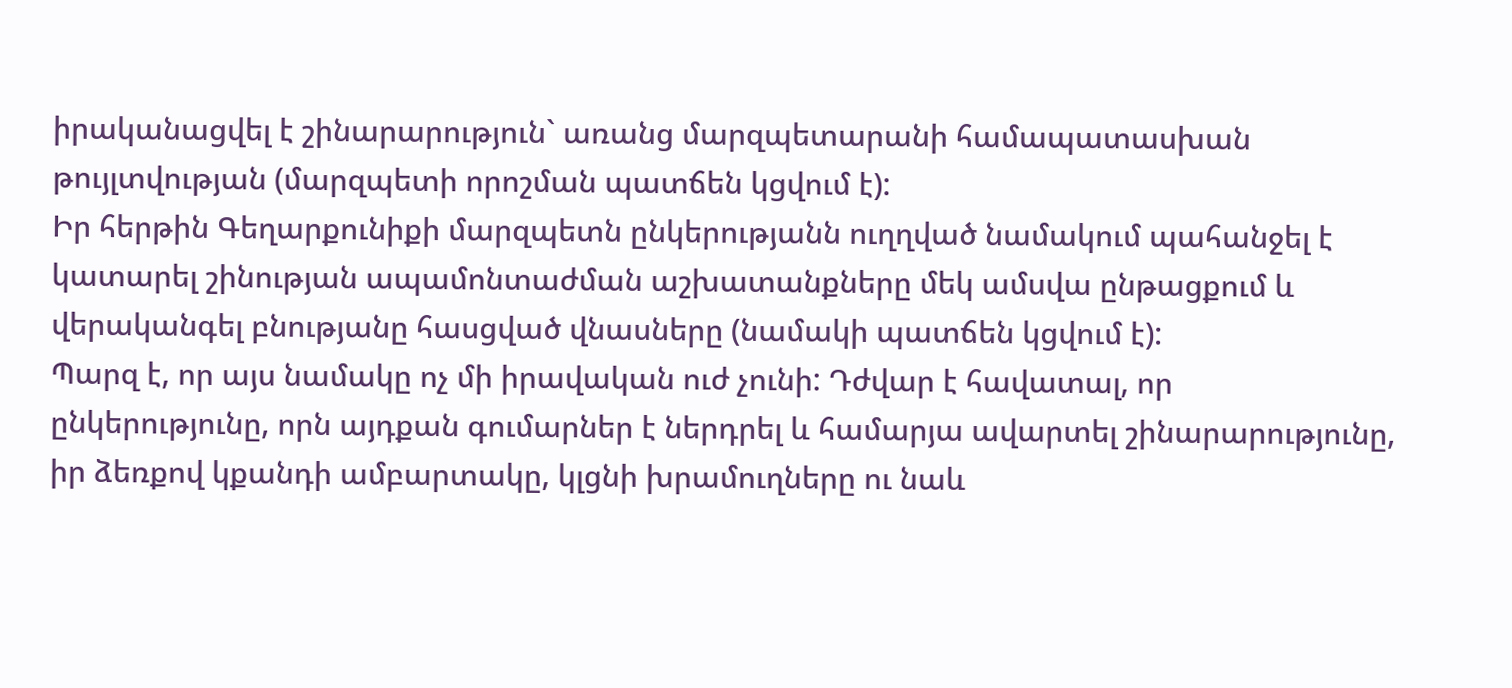իրականացվել է շինարարություն` առանց մարզպետարանի համապատասխան թույլտվության (մարզպետի որոշման պատճեն կցվում է):
Իր հերթին Գեղարքունիքի մարզպետն ընկերությանն ուղղված նամակում պահանջել է կատարել շինության ապամոնտաժման աշխատանքները մեկ ամսվա ընթացքում և վերականգել բնությանը հասցված վնասները (նամակի պատճեն կցվում է):
Պարզ է, որ այս նամակը ոչ մի իրավական ուժ չունի: Դժվար է հավատալ, որ ընկերությունը, որն այդքան գումարներ է ներդրել և համարյա ավարտել շինարարությունը, իր ձեռքով կքանդի ամբարտակը, կլցնի խրամուղները ու նաև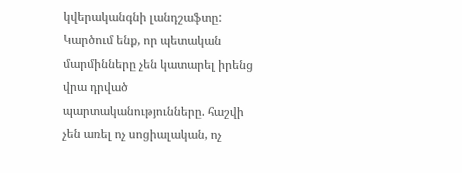կվերականգնի լանդշաֆտը:
Կարծում ենք, որ պետական մարմինները չեն կատարել իրենց վրա դրված պարտականությունները. հաշվի չեն առել ոչ սոցիալական, ոչ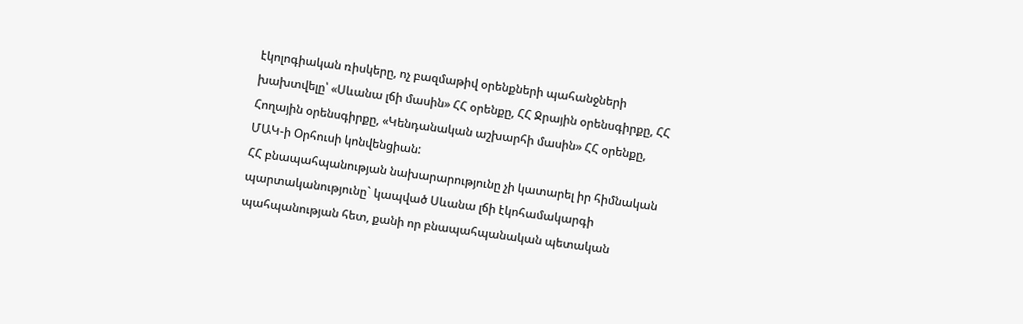էկոլոգիական ռիսկերը, ոչ բազմաթիվ օրենքների պահանջների խախտվելը՝ «Սևանա լճի մասին» ՀՀ օրենքը, ՀՀ Ջրային օրենսգիրքը, ՀՀ Հողային օրենսգիրքը, «Կենդանական աշխարհի մասին» ՀՀ օրենքը, ՄԱԿ-ի Օրհուսի կոնվենցիան:
ՀՀ բնապահպանության նախարարությունը չի կատարել իր հիմնական պարտականությունը` կապված Սևանա լճի էկոհամակարգի պահպանության հետ, քանի որ բնապահպանական պետական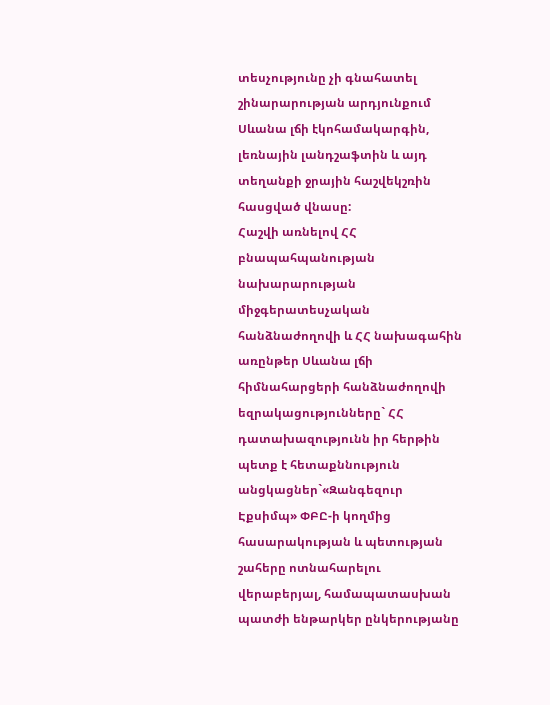տեսչությունը չի գնահատել շինարարության արդյունքում Սևանա լճի էկոհամակարգին, լեռնային լանդշաֆտին և այդ տեղանքի ջրային հաշվեկշռին հասցված վնասը:
Հաշվի առնելով ՀՀ բնապահպանության նախարարության միջգերատեսչական հանձնաժողովի և ՀՀ նախագահին առընթեր Սևանա լճի հիմնահարցերի հանձնաժողովի եզրակացությունները` ՀՀ դատախազությունն իր հերթին պետք է հետաքննություն անցկացներ`«Զանգեզուր Էքսիմպ» ՓԲԸ-ի կողմից հասարակության և պետության շահերը ոտնահարելու վերաբերյալ, համապատասխան պատժի ենթարկեր ընկերությանը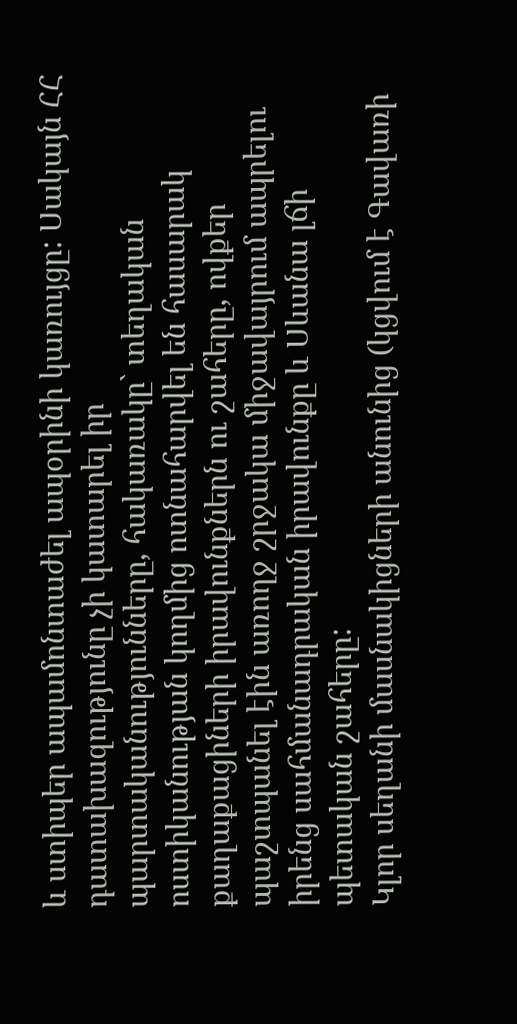և ստիպեր ապամոնտաժել ապօրինի կառույցը: Սակայն ՀՀ դատախազությունը չի կատարել իր պարտականությունները, հակառակը` տեղական ոստիկանության կողմից ոտնահարվել են հասարակ քաղաքացիների իրավունքներն ու շահերը, ովքեր պաշտպանել էին առողջ շրջակա միջավայրում ապրելու իրենց սահմանադրական իրավունքը և Սևանա լճի պետական շահերը:
Կլոր սեղանի մասնակիցների անունից (կցվում է Գավառի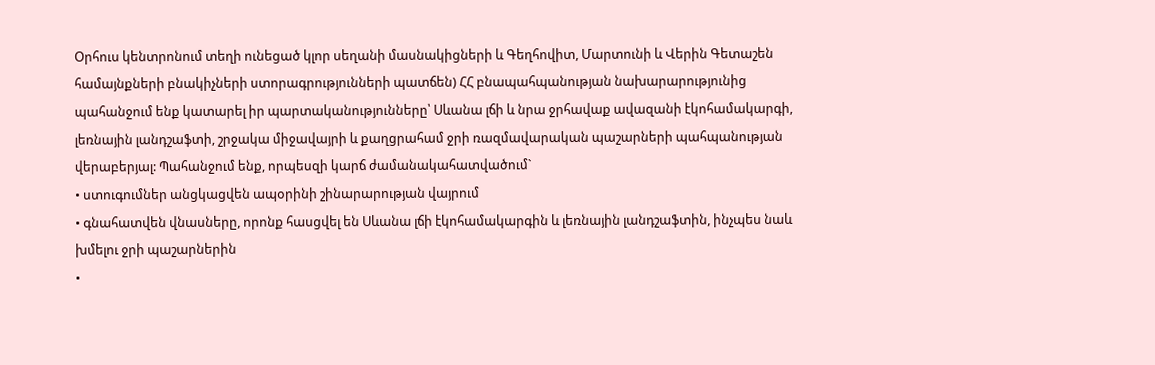Օրհուս կենտրոնում տեղի ունեցած կլոր սեղանի մասնակիցների և Գեղհովիտ, Մարտունի և Վերին Գետաշեն համայնքների բնակիչների ստորագրությունների պատճեն) ՀՀ բնապահպանության նախարարությունից պահանջում ենք կատարել իր պարտականությունները՝ Սևանա լճի և նրա ջրհավաք ավազանի էկոհամակարգի, լեռնային լանդշաֆտի, շրջակա միջավայրի և քաղցրահամ ջրի ռազմավարական պաշարների պահպանության վերաբերյալ: Պահանջում ենք, որպեսզի կարճ ժամանակահատվածում`
• ստուգումներ անցկացվեն ապօրինի շինարարության վայրում
• գնահատվեն վնասները, որոնք հասցվել են Սևանա լճի էկոհամակարգին և լեռնային լանդշաֆտին, ինչպես նաև խմելու ջրի պաշարներին
•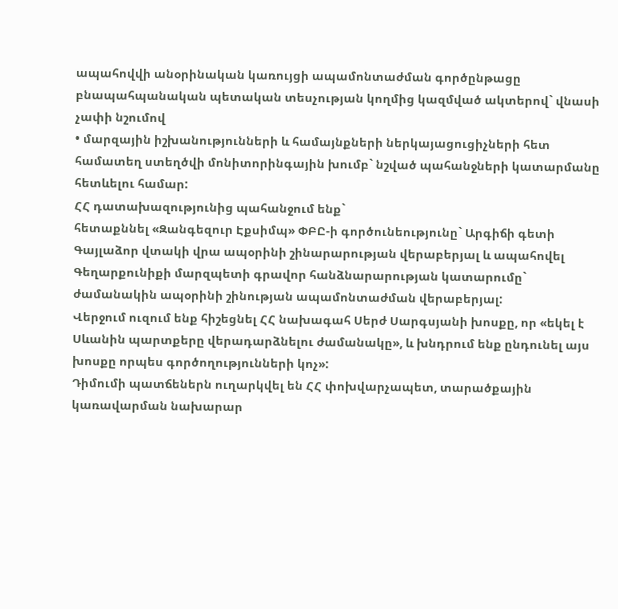ապահովվի անօրինական կառույցի ապամոնտաժման գործընթացը բնապահպանական պետական տեսչության կողմից կազմված ակտերով` վնասի չափի նշումով
• մարզային իշխանությունների և համայնքների ներկայացուցիչների հետ համատեղ ստեղծվի մոնիտորինգային խումբ` նշված պահանջների կատարմանը հետևելու համար:
ՀՀ դատախազությունից պահանջում ենք`
հետաքննել «Զանգեզուր Էքսիմպ» ՓԲԸ-ի գործունեությունը` Արգիճի գետի Գայլաձոր վտակի վրա ապօրինի շինարարության վերաբերյալ և ապահովել Գեղարքունիքի մարզպետի գրավոր հանձնարարության կատարումը` ժամանակին ապօրինի շինության ապամոնտաժման վերաբերյալ:
Վերջում ուզում ենք հիշեցնել ՀՀ նախագահ Սերժ Սարգսյանի խոսքը, որ «եկել է Սևանին պարտքերը վերադարձնելու ժամանակը», և խնդրում ենք ընդունել այս խոսքը որպես գործողությունների կոչ»:
Դիմումի պատճեներն ուղարկվել են ՀՀ փոխվարչապետ, տարածքային կառավարման նախարար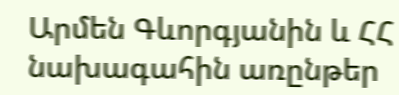Արմեն Գևորգյանին և ՀՀ նախագահին առընթեր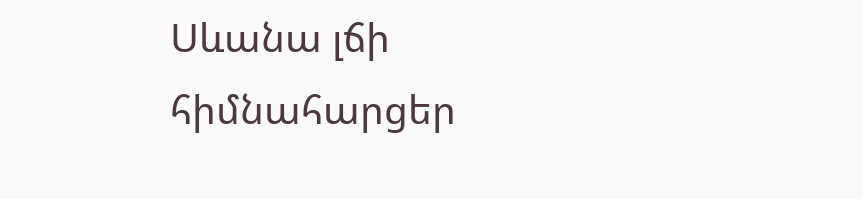Սևանա լճի հիմնահարցեր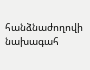հանձնաժողովի նախագահ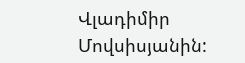Վլադիմիր Մովսիսյանին: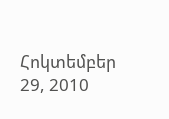Հոկտեմբեր 29, 2010